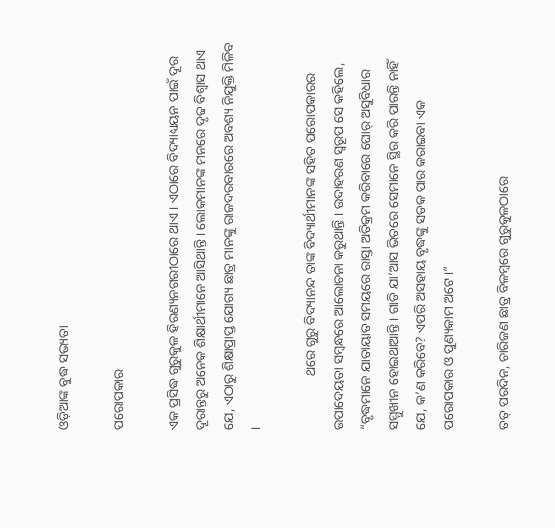ଓଡ଼ିଆଙ୍କ ବୁଦ୍ଧ ସଭ୍ୟତା

ପରୋପକାର

ଏକ ପ୍ରସିଦ୍ଧ ଗୁରୁକୁଳ ହିରଣ୍ୟନଗରୀଠାରେ ଥାଏ । ଏଠାରେ ବିଦ୍ୟାଧ୍ୟୟନ ପାଇଁ ଦୂର ଦୂରାନ୍ତରୁ ଅନେକ ଶିକ୍ଷାର୍ଥୀମାନେ ଆସିଥାନ୍ତି । ଲୋକମାନଙ୍କ ମନରେ ଦୃଢ ବିଶ୍ୱାସ ଥାଏ ଯେ, ଏଠାରୁ ଶିକ୍ଷାପ୍ରାପ୍ତ ଯୋଗ୍ୟ ଛାତ୍ର ମାନଙ୍କୁ ରାଜଦରବାରରେ ଅବଶ୍ୟ ନିଯୁକ୍ତି ମିଳିବ ।

                ଥରେ ଗୁରୁ ବିଦ୍ୟାନନ୍ଦ ତାଙ୍କ ବିଦ୍ୟାର୍ଥୀମାନଙ୍କ ସହିତ ପରୋପକାରର ଉପାଦେୟତା ସମ୍ବନ୍ଧରେ ଆଲୋଚନା କରୁଥାନ୍ତି । ଉଦାହରଣ ସ୍ୱରୂପ ସେ କହିଲେ, “ବୃଦ୍ଧମାନେ ଯାତାୟାତ ସମୟରେ ରାସ୍ତା ଅତିକ୍ରମ କରିବାରେ ଘୋର୍ ଅସୁବିଧାର ସମ୍ମୁଖୀନ ହୋଇଥାଆନ୍ତି । ଗାଡି ଯା’ଆସ ଭିତରେ ସେମାନେ ସ୍ଥିର କରି ପାରନ୍ତି ନାହିଁ ଯେ, କ’ଣ କରିବେ? ଏପରି ଅସହାୟ ବୃଦ୍ଧଙ୍କୁ ସଡକ ପାର କରାଇବା ଏକ ପରୋପକାର ଓ ପୁଣ୍ୟକାମ ଅଟେ ।”

ତତ୍ ପରଦିନ, ଚାରିଜଣ ଛାତ୍ର ବିଳମ୍ବରେ ଗୁରୁକୁଳଠାରେ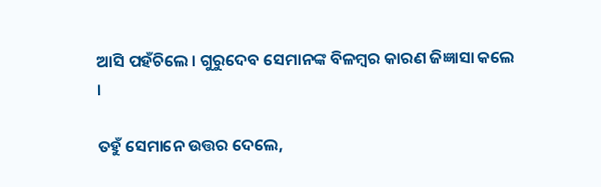ଆସି ପହଁଚିଲେ । ଗୁରୁଦେବ ସେମାନଙ୍କ ବିଳମ୍ବର କାରଣ ଜିଜ୍ଞାସା କଲେ ।

ତହୁଁ ସେମାନେ ଉତ୍ତର ଦେଲେ,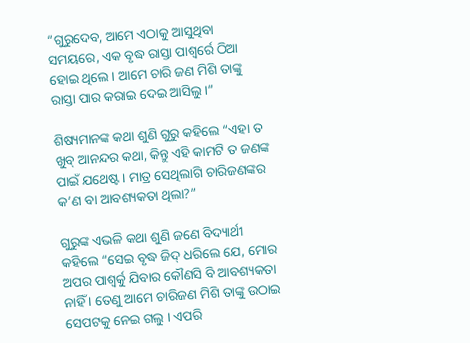“ଗୁରୁଦେବ, ଆମେ ଏଠାକୁ ଆସୁଥିବା ସମୟରେ, ଏକ ବୃଦ୍ଧ ରାସ୍ତା ପାଶ୍ୱର୍ରେ ଠିଆ ହୋଇ ଥିଲେ । ଆମେ ଚାରି ଜଣ ମିଶି ତାଙ୍କୁ ରାସ୍ତା ପାର କରାଇ ଦେଇ ଆସିଲୁ ।”

ଶିଷ୍ୟମାନଙ୍କ କଥା ଶୁଣି ଗୁରୁ କହିଲେ “ଏହା ତ ଖୁବ୍ ଆନନ୍ଦର କଥା, କିନ୍ତୁ ଏହି କାମଟି ତ ଜଣଙ୍କ ପାଇଁ ଯଥେଷ୍ଟ । ମାତ୍ର ସେଥିଲାଗି ଚାରିଜଣଙ୍କର କ’ଣ ବା ଆବଶ୍ୟକତା ଥିଲା?”

ଗୁରୁଙ୍କ ଏଭଳି କଥା ଶୁଣି ଜଣେ ବିଦ୍ୟାର୍ଥୀ କହିଲେ “ସେଇ ବୃଦ୍ଧ ଜିଦ୍ ଧରିଲେ ଯେ, ମୋର ଅପର ପାଶ୍ୱର୍କୁ ଯିବାର କୌଣସି ବି ଆବଶ୍ୟକତା ନାହିଁ । ତେଣୁ ଆମେ ଚାରିଜଣ ମିଶି ତାଙ୍କୁ ଉଠାଇ ସେପଟକୁ ନେଇ ଗଲୁ । ଏପରି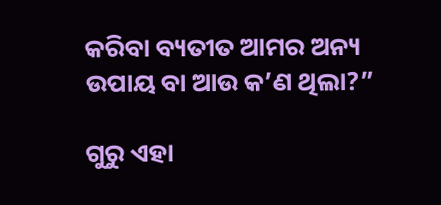କରିବା ବ୍ୟତୀତ ଆମର ଅନ୍ୟ ଉପାୟ ବା ଆଉ କ’ଣ ଥିଲା?”

ଗୁରୁ ଏହା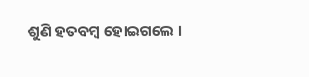ଶୁଣି ହତବମ୍ବ ହୋଇଗଲେ ।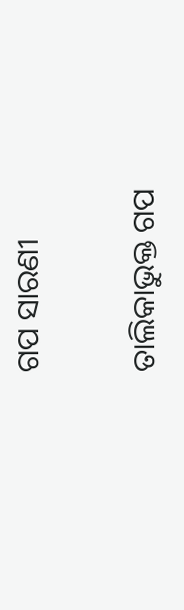ଗପ ସାରଣୀ

ତାଲିକାଭୁକ୍ତ ଗପ